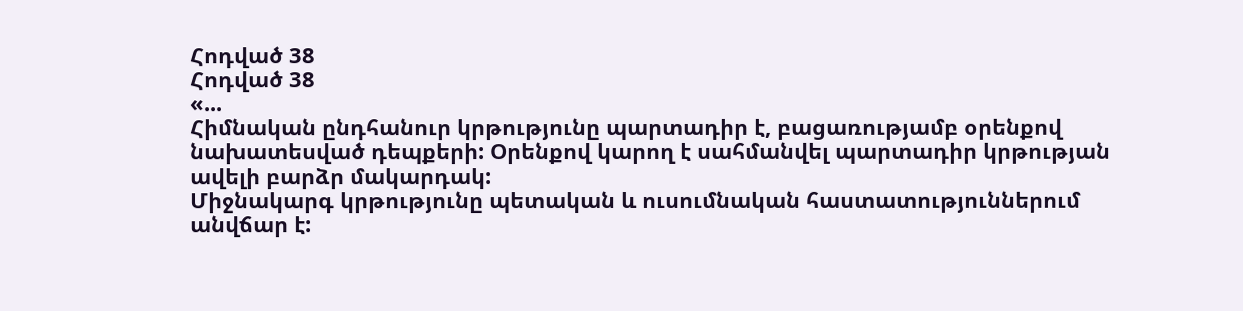Հոդված 38
Հոդված 38
«...
Հիմնական ընդհանուր կրթությունը պարտադիր է, բացառությամբ օրենքով նախատեսված դեպքերի: Օրենքով կարող է սահմանվել պարտադիր կրթության ավելի բարձր մակարդակ:
Միջնակարգ կրթությունը պետական և ուսումնական հաստատություններում անվճար է: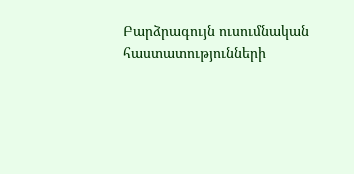Բարձրագույն ուսումնական հաստատությունների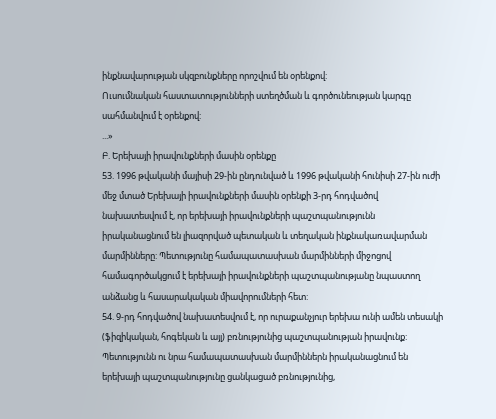ինքնավարության սկզբունքները որոշվում են օրենքով:
Ուսումնական հաստատությունների ստեղծման և գործունեության կարգը սահմանվում է օրենքով:
...»
Բ. Երեխայի իրավունքների մասին օրենքը
53. 1996 թվականի մայիսի 29-ին ընդունված և 1996 թվականի հունիսի 27-ին ուժի մեջ մտած Երեխայի իրավունքների մասին օրենքի 3-րդ հոդվածով նախատեսվում է, որ երեխայի իրավունքների պաշտպանությունն իրականացնում են լիազորված պետական և տեղական ինքնակառավարման մարմինները: Պետությունը համապատասխան մարմինների միջոցով համագործակցում է երեխայի իրավունքների պաշտպանությանը նպաստող անձանց և հասարակական միավորումների հետ:
54. 9-րդ հոդվածով նախատեսվում է, որ ուրաքանչյուր երեխա ունի ամեն տեսակի (ֆիզիկական, հոգեկան և այլ) բռնությունից պաշտպանության իրավունք: Պետությունն ու նրա համապատասխան մարմիններն իրականացնում են երեխայի պաշտպանությունը ցանկացած բռնությունից,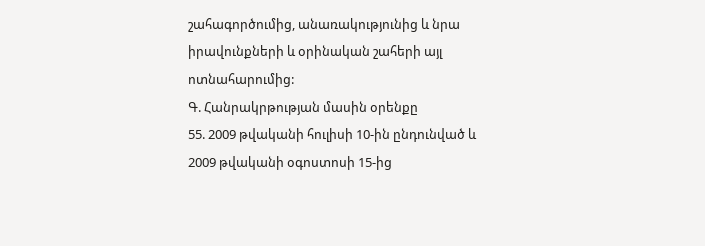շահագործումից, անառակությունից և նրա իրավունքների և օրինական շահերի այլ ոտնահարումից:
Գ. Հանրակրթության մասին օրենքը
55. 2009 թվականի հուլիսի 10-ին ընդունված և 2009 թվականի օգոստոսի 15-ից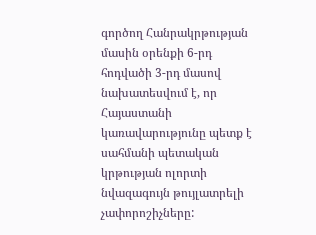գործող Հանրակրթության մասին օրենքի 6-րդ հոդվածի 3-րդ մասով նախատեսվում է, որ Հայաստանի կառավարությունը պետք է սահմանի պետական կրթության ոլորտի նվազագույն թույլատրելի չափորոշիչները: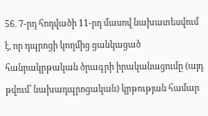56. 7-րդ հոդվածի 11-րդ մասով նախատեսվում է, որ դպրոցի կողմից ցանկացած հանրակրթական ծրագրի իրականացումը (այդ թվում՝ նախադպրոցական) կրթության համար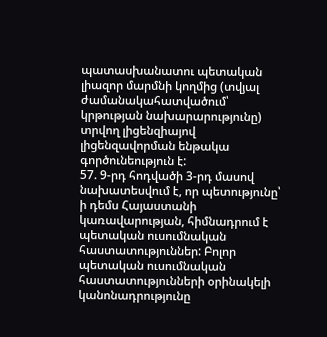պատասխանատու պետական լիազոր մարմնի կողմից (տվյալ ժամանակահատվածում՝ կրթության նախարարությունը) տրվող լիցենզիայով լիցենզավորման ենթակա գործունեություն է:
57. 9-րդ հոդվածի 3-րդ մասով նախատեսվում է, որ պետությունը՝ ի դեմս Հայաստանի կառավարության, հիմնադրում է պետական ուսումնական հաստատություններ: Բոլոր պետական ուսումնական հաստատությունների օրինակելի կանոնադրությունը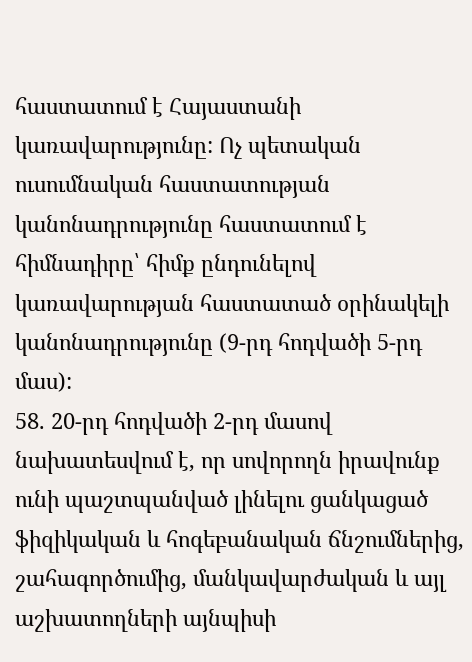հաստատում է Հայաստանի կառավարությունը: Ոչ պետական ուսումնական հաստատության կանոնադրությունը հաստատում է հիմնադիրը՝ հիմք ընդունելով կառավարության հաստատած օրինակելի կանոնադրությունը (9-րդ հոդվածի 5-րդ մաս):
58. 20-րդ հոդվածի 2-րդ մասով նախատեսվում է, որ սովորողն իրավունք ունի պաշտպանված լինելու ցանկացած ֆիզիկական և հոգեբանական ճնշումներից, շահագործումից, մանկավարժական և այլ աշխատողների այնպիսի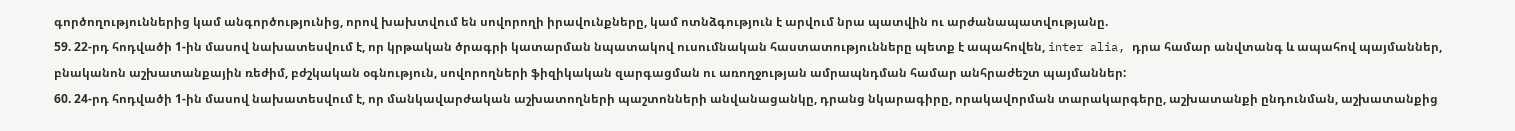գործողություններից կամ անգործությունից, որով խախտվում են սովորողի իրավունքները, կամ ոտնձգություն է արվում նրա պատվին ու արժանապատվությանը.
59. 22-րդ հոդվածի 1-ին մասով նախատեսվում է, որ կրթական ծրագրի կատարման նպատակով ուսումնական հաստատությունները պետք է ապահովեն, inter alia, դրա համար անվտանգ և ապահով պայմաններ, բնականոն աշխատանքային ռեժիմ, բժշկական օգնություն, սովորողների ֆիզիկական զարգացման ու առողջության ամրապնդման համար անհրաժեշտ պայմաններ:
60. 24-րդ հոդվածի 1-ին մասով նախատեսվում է, որ մանկավարժական աշխատողների պաշտոնների անվանացանկը, դրանց նկարագիրը, որակավորման տարակարգերը, աշխատանքի ընդունման, աշխատանքից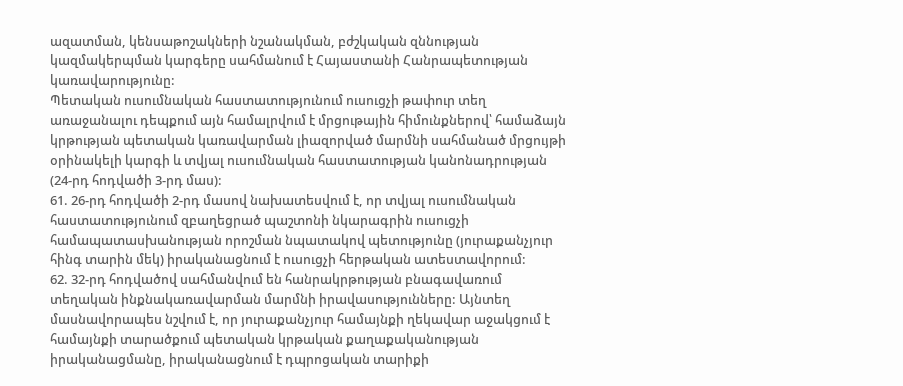ազատման, կենսաթոշակների նշանակման, բժշկական զննության կազմակերպման կարգերը սահմանում է Հայաստանի Հանրապետության կառավարությունը:
Պետական ուսումնական հաստատությունում ուսուցչի թափուր տեղ առաջանալու դեպքում այն համալրվում է մրցութային հիմունքներով՝ համաձայն կրթության պետական կառավարման լիազորված մարմնի սահմանած մրցույթի օրինակելի կարգի և տվյալ ուսումնական հաստատության կանոնադրության (24-րդ հոդվածի 3-րդ մաս):
61. 26-րդ հոդվածի 2-րդ մասով նախատեսվում է, որ տվյալ ուսումնական հաստատությունում զբաղեցրած պաշտոնի նկարագրին ուսուցչի համապատասխանության որոշման նպատակով պետությունը (յուրաքանչյուր հինգ տարին մեկ) իրականացնում է ուսուցչի հերթական ատեստավորում:
62. 32-րդ հոդվածով սահմանվում են հանրակրթության բնագավառում տեղական ինքնակառավարման մարմնի իրավասությունները: Այնտեղ մասնավորապես նշվում է, որ յուրաքանչյուր համայնքի ղեկավար աջակցում է համայնքի տարածքում պետական կրթական քաղաքականության իրականացմանը, իրականացնում է դպրոցական տարիքի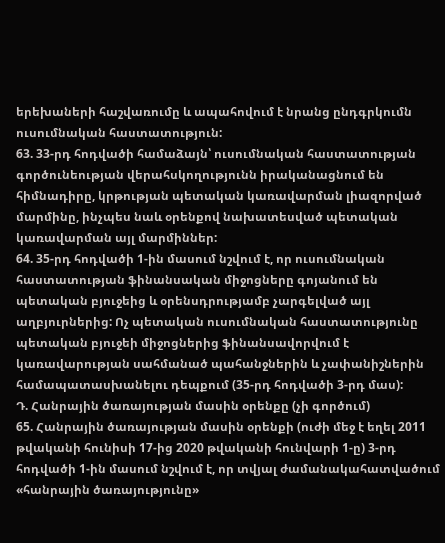երեխաների հաշվառումը և ապահովում է նրանց ընդգրկումն ուսումնական հաստատություն:
63. 33-րդ հոդվածի համաձայն՝ ուսումնական հաստատության գործունեության վերահսկողությունն իրականացնում են հիմնադիրը, կրթության պետական կառավարման լիազորված մարմինը, ինչպես նաև օրենքով նախատեսված պետական կառավարման այլ մարմիններ:
64. 35-րդ հոդվածի 1-ին մասում նշվում է, որ ուսումնական հաստատության ֆինանսական միջոցները գոյանում են պետական բյուջեից և օրենսդրությամբ չարգելված այլ աղբյուրներից: Ոչ պետական ուսումնական հաստատությունը պետական բյուջեի միջոցներից ֆինանսավորվում է կառավարության սահմանած պահանջներին և չափանիշներին համապատասխանելու դեպքում (35-րդ հոդվածի 3-րդ մաս):
Դ. Հանրային ծառայության մասին օրենքը (չի գործում)
65. Հանրային ծառայության մասին օրենքի (ուժի մեջ է եղել 2011 թվականի հունիսի 17-ից 2020 թվականի հունվարի 1-ը) 3-րդ հոդվածի 1-ին մասում նշվում է, որ տվյալ ժամանակահատվածում «հանրային ծառայությունը»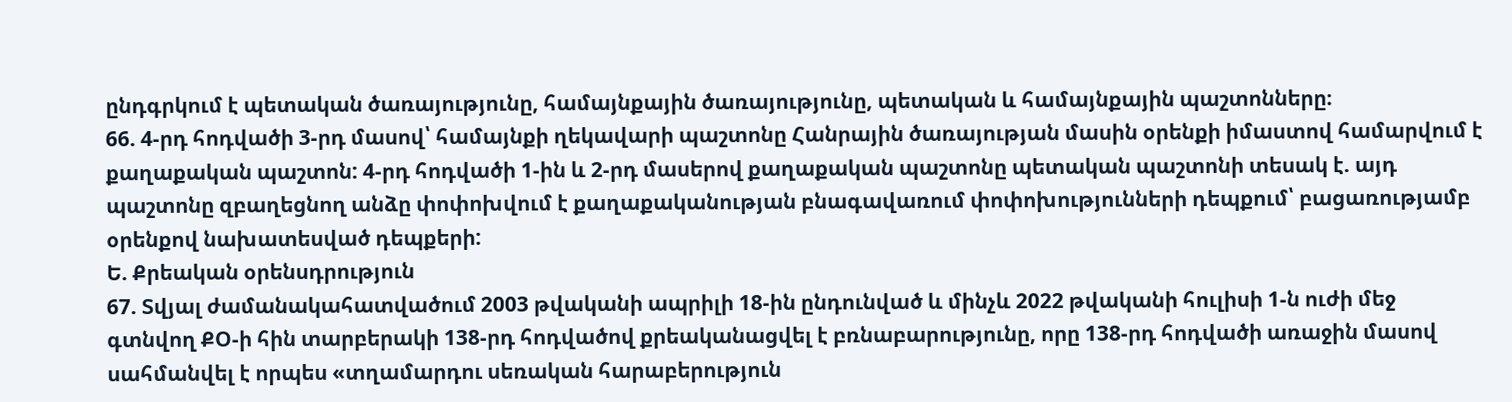ընդգրկում է պետական ծառայությունը, համայնքային ծառայությունը, պետական և համայնքային պաշտոնները։
66. 4-րդ հոդվածի 3-րդ մասով՝ համայնքի ղեկավարի պաշտոնը Հանրային ծառայության մասին օրենքի իմաստով համարվում է քաղաքական պաշտոն: 4-րդ հոդվածի 1-ին և 2-րդ մասերով քաղաքական պաշտոնը պետական պաշտոնի տեսակ է. այդ պաշտոնը զբաղեցնող անձը փոփոխվում է քաղաքականության բնագավառում փոփոխությունների դեպքում՝ բացառությամբ օրենքով նախատեսված դեպքերի:
Ե. Քրեական օրենսդրություն
67. Տվյալ ժամանակահատվածում 2003 թվականի ապրիլի 18-ին ընդունված և մինչև 2022 թվականի հուլիսի 1-ն ուժի մեջ գտնվող ՔՕ-ի հին տարբերակի 138-րդ հոդվածով քրեականացվել է բռնաբարությունը, որը 138-րդ հոդվածի առաջին մասով սահմանվել է որպես «տղամարդու սեռական հարաբերություն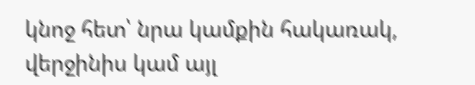կնոջ հետ՝ նրա կամքին հակառակ, վերջինիս կամ այլ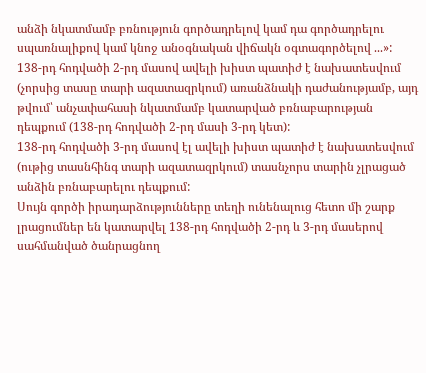անձի նկատմամբ բռնություն գործադրելով կամ դա գործադրելու սպառնալիքով կամ կնոջ անօգնական վիճակն օգտագործելով ...»:
138-րդ հոդվածի 2-րդ մասով ավելի խիստ պատիժ է նախատեսվում (չորսից տասը տարի ազատազրկում) առանձնակի դաժանությամբ, այդ թվում՝ անչափահասի նկատմամբ կատարված բռնաբարության դեպքում (138-րդ հոդվածի 2-րդ մասի 3-րդ կետ):
138-րդ հոդվածի 3-րդ մասով էլ ավելի խիստ պատիժ է նախատեսվում (ութից տասնհինգ տարի ազատազրկում) տասնչորս տարին չլրացած անձին բռնաբարելու դեպքում:
Սույն գործի իրադարձությունները տեղի ունենալուց հետո մի շարք լրացումներ են կատարվել 138-րդ հոդվածի 2-րդ և 3-րդ մասերով սահմանված ծանրացնող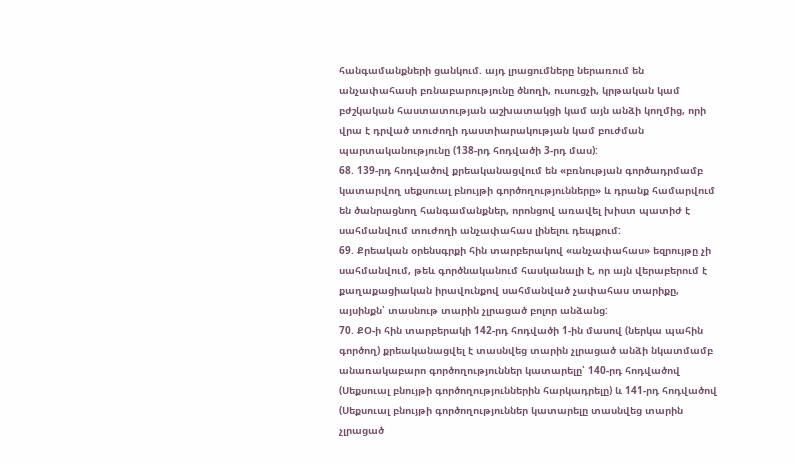հանգամանքների ցանկում. այդ լրացումները ներառում են անչափահասի բռնաբարությունը ծնողի, ուսուցչի, կրթական կամ բժշկական հաստատության աշխատակցի կամ այն անձի կողմից, որի վրա է դրված տուժողի դաստիարակության կամ բուժման պարտականությունը (138-րդ հոդվածի 3-րդ մաս):
68. 139-րդ հոդվածով քրեականացվում են «բռնության գործադրմամբ կատարվող սեքսուալ բնույթի գործողությունները» և դրանք համարվում են ծանրացնող հանգամանքներ, որոնցով առավել խիստ պատիժ է սահմանվում տուժողի անչափահաս լինելու դեպքում:
69. Քրեական օրենսգրքի հին տարբերակով «անչափահաս» եզրույթը չի սահմանվում, թեև գործնականում հասկանալի է, որ այն վերաբերում է քաղաքացիական իրավունքով սահմանված չափահաս տարիքը, այսինքն՝ տասնութ տարին չլրացած բոլոր անձանց:
70. ՔՕ-ի հին տարբերակի 142-րդ հոդվածի 1-ին մասով (ներկա պահին գործող) քրեականացվել է տասնվեց տարին չլրացած անձի նկատմամբ անառակաբարո գործողություններ կատարելը՝ 140-րդ հոդվածով (Սեքսուալ բնույթի գործողություններին հարկադրելը) և 141-րդ հոդվածով (Սեքսուալ բնույթի գործողություններ կատարելը տասնվեց տարին չլրացած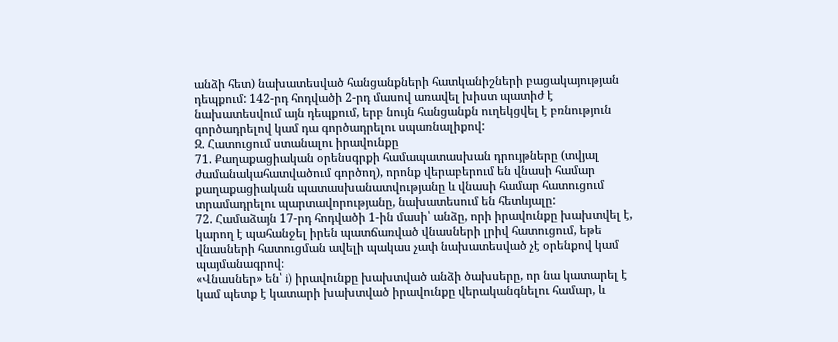անձի հետ) նախատեսված հանցանքների հատկանիշների բացակայության դեպքում: 142-րդ հոդվածի 2-րդ մասով առավել խիստ պատիժ է նախատեսվում այն դեպքում, երբ նույն հանցանքն ուղեկցվել է բռնություն գործադրելով կամ դա գործադրելու սպառնալիքով:
Զ. Հատուցում ստանալու իրավունքը
71. Քաղաքացիական օրենսգրքի համապատասխան դրույթները (տվյալ ժամանակահատվածում գործող), որոնք վերաբերում են վնասի համար քաղաքացիական պատասխանատվությանը և վնասի համար հատուցում տրամադրելու պարտավորությանը, նախատեսում են հետևյալը:
72. Համաձայն 17-րդ հոդվածի 1-ին մասի՝ անձը, որի իրավունքը խախտվել է, կարող է պահանջել իրեն պատճառված վնասների լրիվ հատուցում, եթե վնասների հատուցման ավելի պակաս չափ նախատեսված չէ օրենքով կամ պայմանագրով։
«Վնասներ» են՝ i) իրավունքը խախտված անձի ծախսերը, որ նա կատարել է կամ պետք է կատարի խախտված իրավունքը վերականգնելու համար, և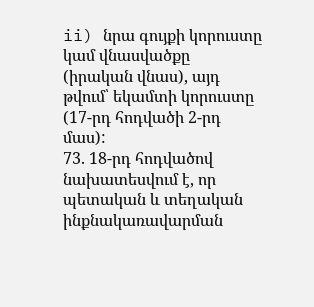ii) նրա գույքի կորուստը կամ վնասվածքը (իրական վնաս), այդ թվում՝ եկամտի կորուստը (17-րդ հոդվածի 2-րդ մաս):
73. 18-րդ հոդվածով նախատեսվում է, որ պետական և տեղական ինքնակառավարման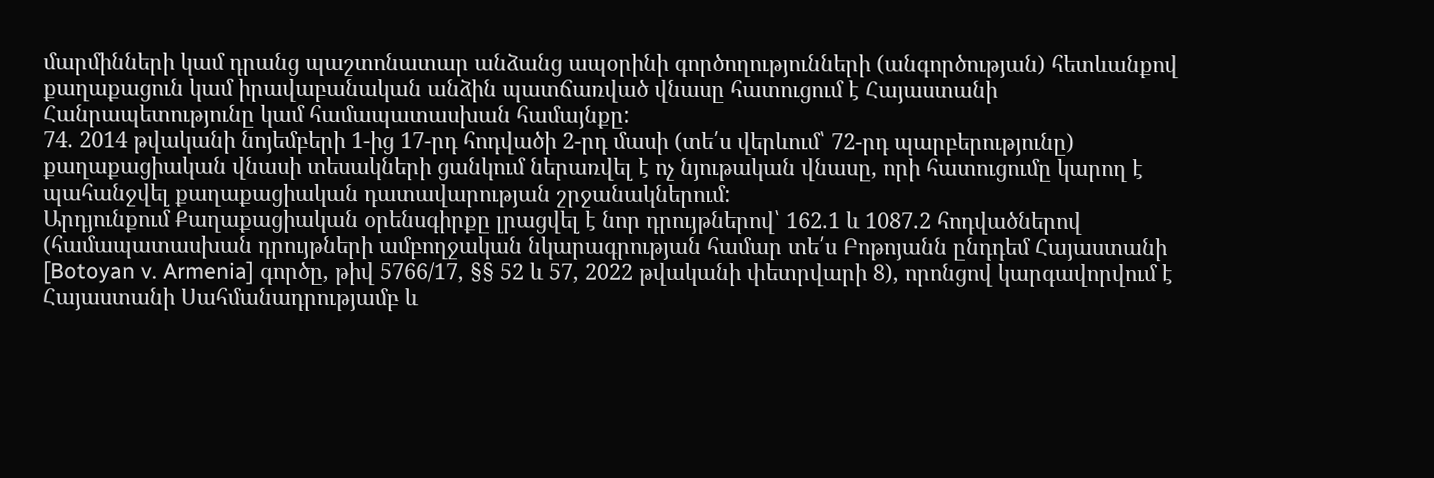մարմինների կամ դրանց պաշտոնատար անձանց ապօրինի գործողությունների (անգործության) հետևանքով քաղաքացուն կամ իրավաբանական անձին պատճառված վնասը հատուցում է Հայաստանի Հանրապետությունը կամ համապատասխան համայնքը:
74. 2014 թվականի նոյեմբերի 1-ից 17-րդ հոդվածի 2-րդ մասի (տե՛ս վերևում՝ 72-րդ պարբերությունը) քաղաքացիական վնասի տեսակների ցանկում ներառվել է ոչ նյութական վնասը, որի հատուցումը կարող է պահանջվել քաղաքացիական դատավարության շրջանակներում:
Արդյունքում Քաղաքացիական օրենսգիրքը լրացվել է նոր դրույթներով՝ 162.1 և 1087.2 հոդվածներով (համապատասխան դրույթների ամբողջական նկարագրության համար տե՛ս Բոթոյանն ընդդեմ Հայաստանի [Botoyan v. Armenia] գործը, թիվ 5766/17, §§ 52 և 57, 2022 թվականի փետրվարի 8), որոնցով կարգավորվում է Հայաստանի Սահմանադրությամբ և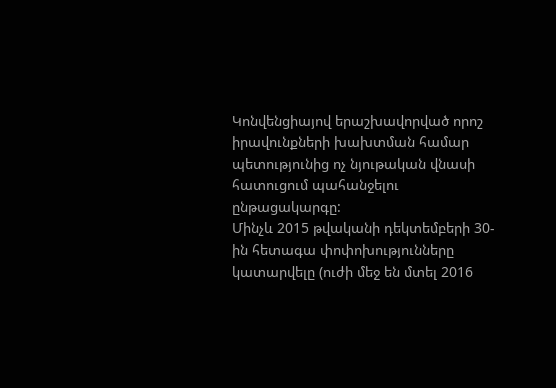Կոնվենցիայով երաշխավորված որոշ իրավունքների խախտման համար պետությունից ոչ նյութական վնասի հատուցում պահանջելու ընթացակարգը:
Մինչև 2015 թվականի դեկտեմբերի 30-ին հետագա փոփոխությունները կատարվելը (ուժի մեջ են մտել 2016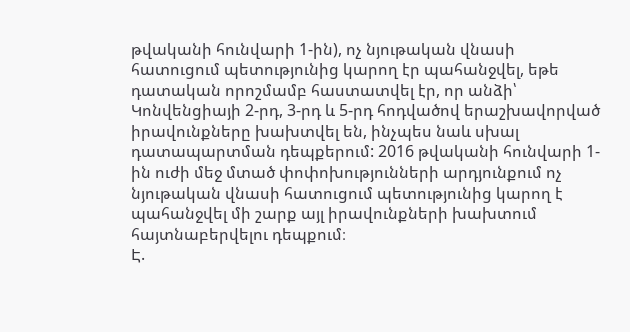թվականի հունվարի 1-ին), ոչ նյութական վնասի հատուցում պետությունից կարող էր պահանջվել, եթե դատական որոշմամբ հաստատվել էր, որ անձի՝ Կոնվենցիայի 2-րդ, 3-րդ և 5-րդ հոդվածով երաշխավորված իրավունքները խախտվել են, ինչպես նաև սխալ դատապարտման դեպքերում: 2016 թվականի հունվարի 1-ին ուժի մեջ մտած փոփոխությունների արդյունքում ոչ նյութական վնասի հատուցում պետությունից կարող է պահանջվել մի շարք այլ իրավունքների խախտում հայտնաբերվելու դեպքում։
Է.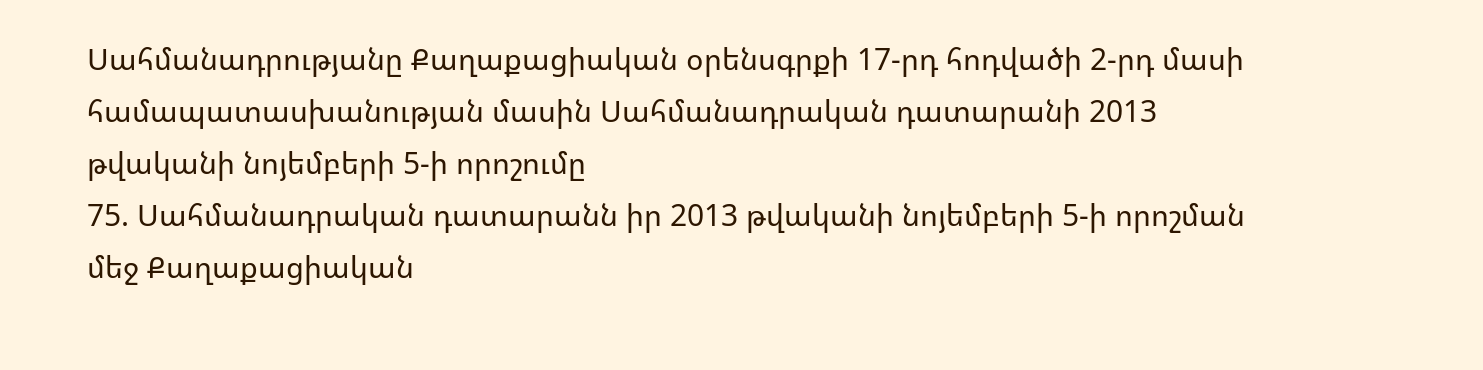Սահմանադրությանը Քաղաքացիական օրենսգրքի 17-րդ հոդվածի 2-րդ մասի համապատասխանության մասին Սահմանադրական դատարանի 2013 թվականի նոյեմբերի 5-ի որոշումը
75. Սահմանադրական դատարանն իր 2013 թվականի նոյեմբերի 5-ի որոշման մեջ Քաղաքացիական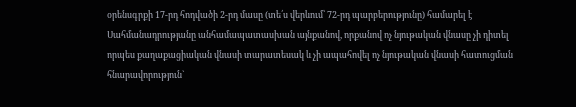օրենսգրքի 17-րդ հոդվածի 2-րդ մասը (տե՛ս վերևում՝ 72-րդ պարբերությունը) համարել է Սահմանադրությանը անհամապատասխան այնքանով, որքանով ոչ նյութական վնասը չի դիտել որպես քաղաքացիական վնասի տարատեսակ և չի ապահովել ոչ նյութական վնասի հատուցման հնարավորություն`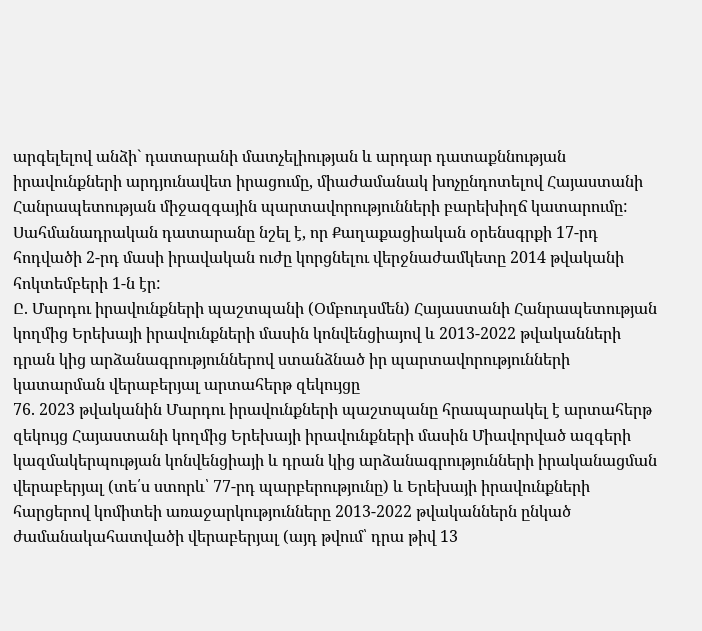արգելելով անձի` դատարանի մատչելիության և արդար դատաքննության իրավունքների արդյունավետ իրացումը, միաժամանակ խոչընդոտելով Հայաստանի Հանրապետության միջազգային պարտավորությունների բարեխիղճ կատարումը:
Սահմանադրական դատարանը նշել է, որ Քաղաքացիական օրենսգրքի 17-րդ հոդվածի 2-րդ մասի իրավական ուժը կորցնելու վերջնաժամկետը 2014 թվականի հոկտեմբերի 1-ն էր:
Ը. Մարդու իրավունքների պաշտպանի (Օմբուդսմեն) Հայաստանի Հանրապետության կողմից Երեխայի իրավունքների մասին կոնվենցիայով և 2013-2022 թվականների դրան կից արձանագրություններով ստանձնած իր պարտավորությունների կատարման վերաբերյալ արտահերթ զեկույցը
76. 2023 թվականին Մարդու իրավունքների պաշտպանը հրապարակել է արտահերթ զեկույց Հայաստանի կողմից Երեխայի իրավունքների մասին Միավորված ազգերի կազմակերպության կոնվենցիայի և դրան կից արձանագրությունների իրականացման վերաբերյալ (տե՛ս ստորև՝ 77-րդ պարբերությունը) և Երեխայի իրավունքների հարցերով կոմիտեի առաջարկությունները 2013-2022 թվականներն ընկած ժամանակահատվածի վերաբերյալ (այդ թվում՝ դրա թիվ 13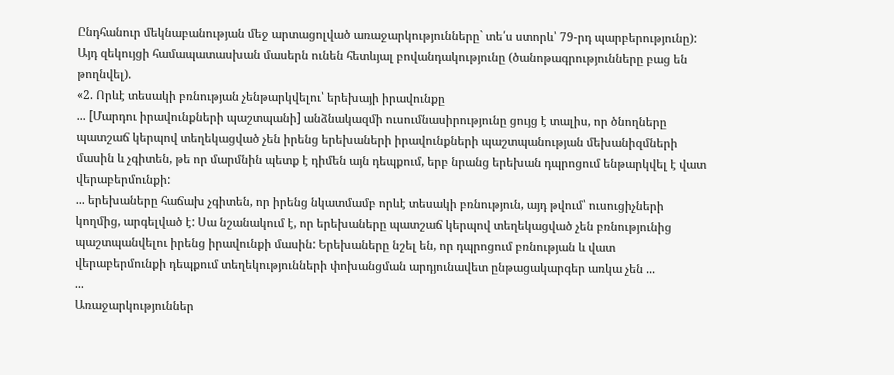Ընդհանուր մեկնաբանության մեջ արտացոլված առաջարկությունները` տե՛ս ստորև՝ 79-րդ պարբերությունը): Այդ զեկույցի համապատասխան մասերն ունեն հետևյալ բովանդակությունը (ծանոթագրությունները բաց են թողնվել).
«2. Որևէ տեսակի բռնության չենթարկվելու՝ երեխայի իրավունքը
... [Մարդու իրավունքների պաշտպանի] անձնակազմի ուսումնասիրությունը ցույց է տալիս, որ ծնողները պատշաճ կերպով տեղեկացված չեն իրենց երեխաների իրավունքների պաշտպանության մեխանիզմների մասին և չգիտեն, թե որ մարմնին պետք է դիմեն այն դեպքում, երբ նրանց երեխան դպրոցում ենթարկվել է վատ վերաբերմունքի:
... երեխաները հաճախ չգիտեն, որ իրենց նկատմամբ որևէ տեսակի բռնություն, այդ թվում՝ ուսուցիչների կողմից, արգելված է: Սա նշանակում է, որ երեխաները պատշաճ կերպով տեղեկացված չեն բռնությունից պաշտպանվելու իրենց իրավունքի մասին: Երեխաները նշել են, որ դպրոցում բռնության և վատ վերաբերմունքի դեպքում տեղեկությունների փոխանցման արդյունավետ ընթացակարգեր առկա չեն ...
...
Առաջարկություններ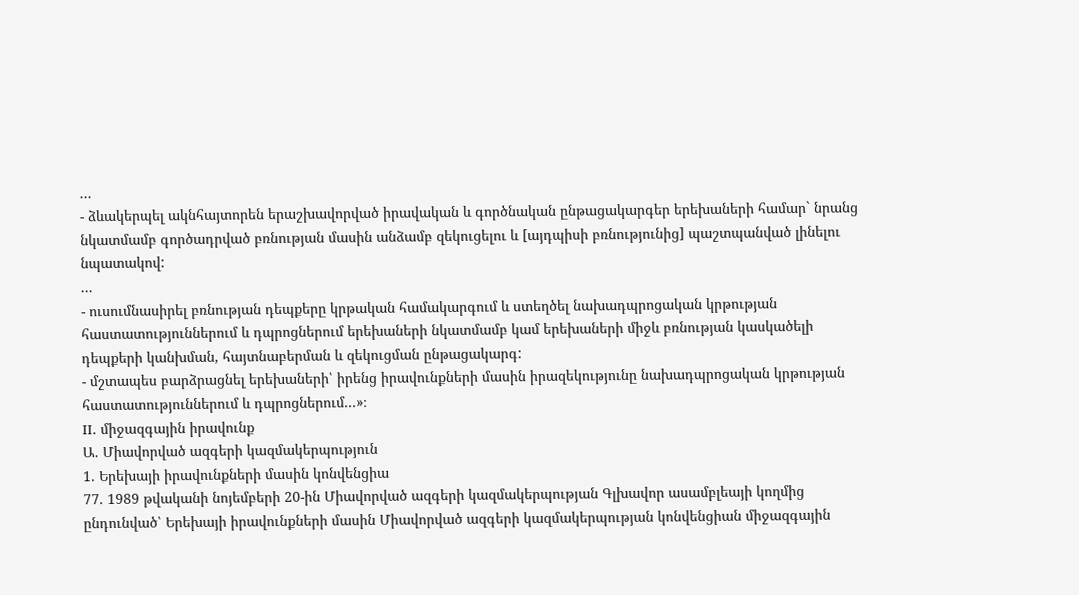...
- ձևակերպել ակնհայտորեն երաշխավորված իրավական և գործնական ընթացակարգեր երեխաների համար` նրանց նկատմամբ գործադրված բռնության մասին անձամբ զեկուցելու և [այդպիսի բռնությունից] պաշտպանված լինելու նպատակով:
...
- ուսումնասիրել բռնության դեպքերը կրթական համակարգում և ստեղծել նախադպրոցական կրթության հաստատություններում և դպրոցներում երեխաների նկատմամբ կամ երեխաների միջև բռնության կասկածելի դեպքերի կանխման, հայտնաբերման և զեկուցման ընթացակարգ:
- մշտապես բարձրացնել երեխաների՝ իրենց իրավունքների մասին իրազեկությունը նախադպրոցական կրթության հաստատություններում և դպրոցներում...»։
II. միջազգային իրավունք
Ա. Միավորված ազգերի կազմակերպություն
1. Երեխայի իրավունքների մասին կոնվենցիա
77. 1989 թվականի նոյեմբերի 20-ին Միավորված ազգերի կազմակերպության Գլխավոր ասամբլեայի կողմից ընդունված՝ Երեխայի իրավունքների մասին Միավորված ազգերի կազմակերպության կոնվենցիան միջազգային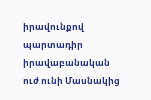իրավունքով պարտադիր իրավաբանական ուժ ունի Մասնակից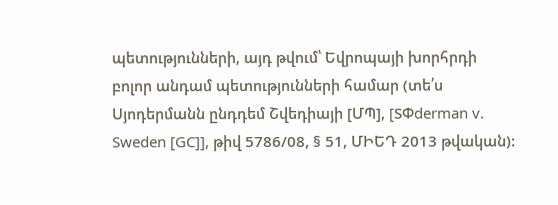պետությունների, այդ թվում՝ Եվրոպայի խորհրդի բոլոր անդամ պետությունների համար (տե՛ս Սյոդերմանն ընդդեմ Շվեդիայի [ՄՊ], [SՓderman v. Sweden [GC]], թիվ 5786/08, § 51, ՄԻԵԴ 2013 թվական):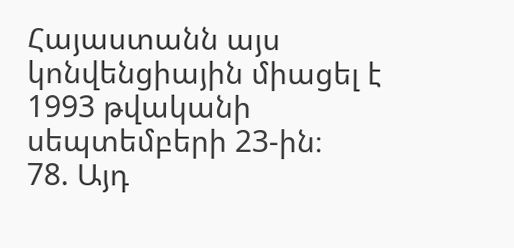Հայաստանն այս կոնվենցիային միացել է 1993 թվականի սեպտեմբերի 23-ին։
78. Այդ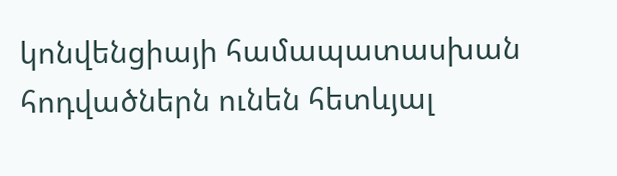կոնվենցիայի համապատասխան հոդվածներն ունեն հետևյալ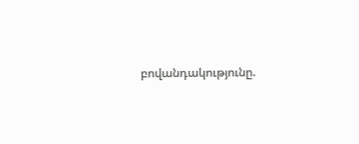բովանդակությունը.